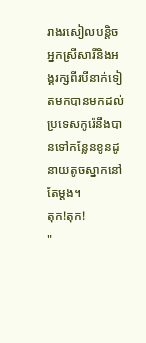រាងរសៀលបន្តិចអ្នកស្រីសារីនិងអង្គរក្សពីរបីនាក់ទៀតមកបានមកដល់ ប្រទេសកូរ៉េនឹងបានទៅកន្លែនខូនដូនាយតូចស្នាកនៅតែម្ដង។
តុក!តុក!
"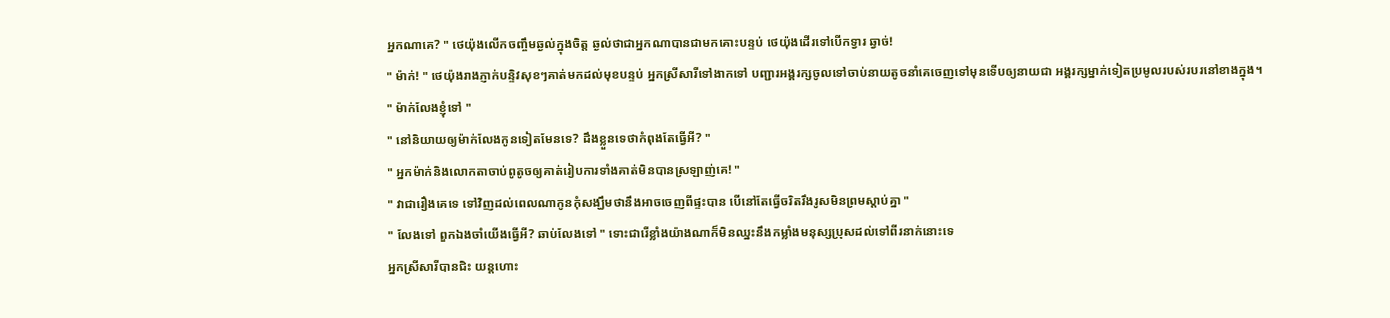អ្នកណាគេ? " ថេយ៉ុងលើកចញ្ចឹមឆ្ងល់ក្នុងចិត្ត ឆ្ងល់ថាជាអ្នកណាបានជាមកគោះបន្ទប់ ថេយ៉ុងដើរទៅបើកទ្វារ ឆ្វាច់!
" ម៉ាក់! " ថេយ៉ុងរាងភ្ញាក់បន្ទិវសុខៗគាត់មកដល់មុខបន្ទប់ អ្នកស្រីសារីទៅងាកទៅ បញ្ជារអង្គរក្សចូលទៅចាប់នាយតូចនាំគេចេញទៅមុនទើបឲ្យនាយជា អង្គរក្សម្នាក់ទៀតប្រមូលរបស់របរនៅខាងក្នុង។
" ម៉ាក់លែងខ្ញុំទៅ "
" នៅនិយាយឲ្យម៉ាក់លែងកូនទៀតមែនទេ? ដឹងខ្លួនទេថាកំពុងតែធ្វើអី? "
" អ្នកម៉ាក់និងលោកតាចាប់ពូតូចឲ្យគាត់រៀបការទាំងគាត់មិនបានស្រឡាញ់គេ! "
" វាជារឿងគេទេ ទៅវិញដល់ពេលណាកូនកុំសង្ឃឹមថានឹងអាចចេញពីផ្ទះបាន បើនៅតែធ្វើចរិតរឹងរូសមិនព្រមស្ដាប់គ្នា "
" លែងទៅ ពួកឯងចាំយើងធ្វើអី? ឆាប់លែងទៅ " ទោះជារើខ្លាំងយ៉ាងណាក៏មិនឈ្នះនឹងកម្លាំងមនុស្សប្រុសដល់ទៅពីរនាក់នោះទេ
អ្នកស្រីសារីបានជិះ យន្តហោះ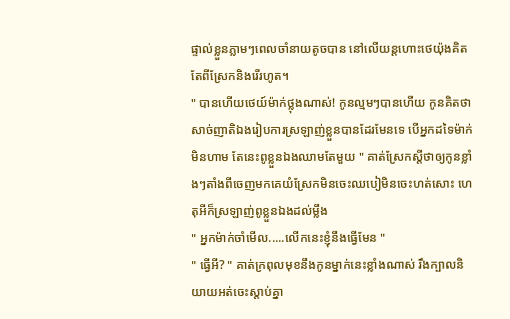ផ្ទាល់ខ្លួនភ្លាមៗពេលចាំនាយតូចបាន នៅលើយន្តហោះថេយ៉ុងគិតតែពីស្រែកនិងរើរហូត។
" បានហើយថេយ៍ម៉ាក់ថ្លុងណាស់! កូនល្មមៗបានហើយ កូនគិតថាសាច់ញាតិឯងរៀបការស្រឡាញ់ខ្លួនបានដែរមែនទេ បើអ្នកដទៃម៉ាក់មិនហាម តែនេះពូខ្លួនឯងឈាមតែមួយ " គាត់ស្រែកស្ដីថាឲ្យកូនខ្លាំងៗតាំងពីចេញមកគេយំស្រែកមិនចេះឈបៀមិនចេះហត់សោះ ហេតុអីក៏ស្រឡាញ់ពូខ្លួនឯងដល់ម្លឹង
" អ្នកម៉ាក់ចាំមើល.....លើកនេះខ្ញុំនឹងធ្វើមែន "
" ធ្វើអី? " គាត់ក្រពុលមុខនឹងកូនម្នាក់នេះខ្លាំងណាស់ រឹងក្បាលនិយាយអត់ចេះស្ដាប់គ្នា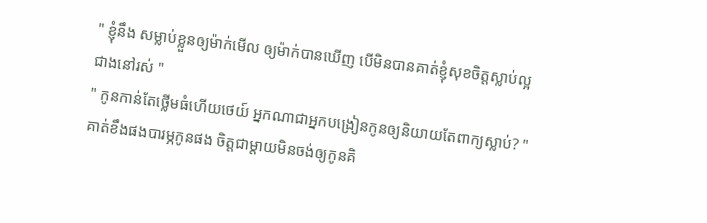" ខ្ញុំនឹង សម្លាប់ខ្លួនឲ្យម៉ាក់មើល ឲ្យម៉ាក់បានឃើញ បើមិនបានគាត់ខ្ញុំសុខចិត្តស្លាប់ល្អជាងនៅរស់ "
" កូនកាន់តែថ្លើមធំហើយថេយ៍ អ្នកណាជាអ្នកបង្រៀនកូនឲ្យនិយាយតែពាក្យស្លាប់? " គាត់ខឹងផងបារម្ភកូនផង ចិត្តជាម្ដាយមិនចង់ឲ្យកូនគិ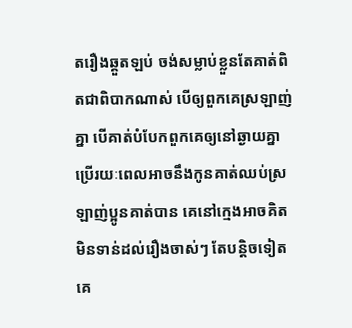តរឿងឆ្គួតឡប់ ចង់សម្លាប់ខ្លួនតែគាត់ពិតជាពិបាកណាស់ បើឲ្យពួកគេស្រឡាញ់គ្នា បើគាត់បំបែកពួកគេឲ្យនៅឆ្ងាយគ្នា ប្រើរយៈពេលអាចនឹងកូនគាត់ឈប់ស្រឡាញ់ប្អូនគាត់បាន គេនៅក្មេងអាចគិតមិនទាន់ដល់រឿងចាស់ៗ តែបន្តិចទៀតគេ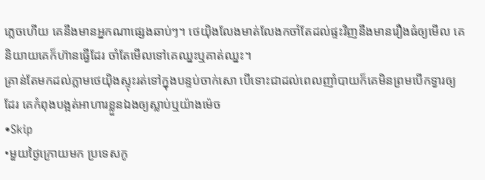ភ្លេចហើយ គេនឹងមានអ្នកណាផ្សេងឆាប់ៗ។ ថេយ៉ិងលែងមាត់លែងកចាំតែដល់ផ្ទះវិញនឹងមានរឿងធំឲ្យមើល គេនិយាយគេក៏ហ៊ានធ្វើដែរ ចាំតែមើលទៅគេឈ្នះឬគាត់ឈ្នះ។
គ្រាន់តែមកដល់ភ្លាមថេយ៉ិងស្ទុះរត់ទៅក្នុងបន្ទប់ចាក់សោ បើទោះជាដល់ពេលញាំបាយក៏គេមិនព្រមបើកទ្វារឲ្យដែរ គេកំពុងបង្អត់អាហារខ្លួនឯងឲ្យស្លាប់ឬយ៉ាងម៉េច
•Skip
•មួយថ្ងៃក្រោយមក ប្រទេសកូ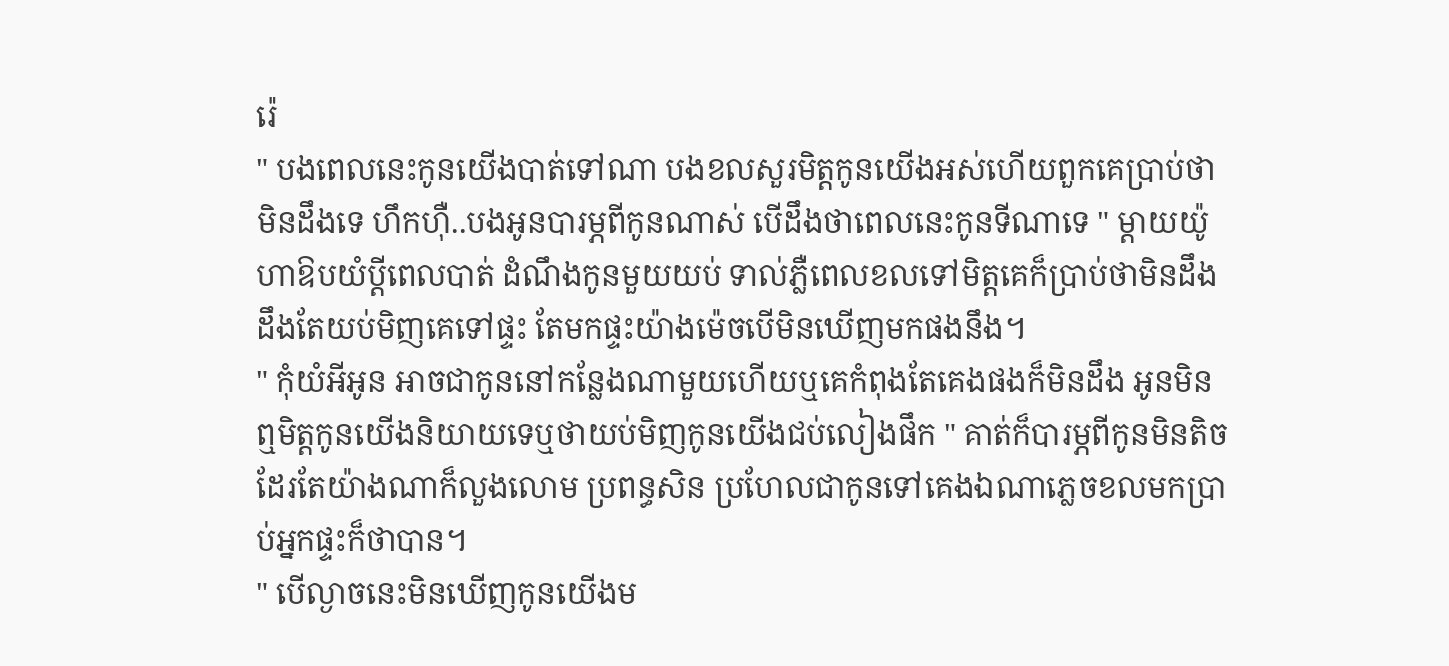រ៉េ
" បងពេលនេះកូនយើងបាត់ទៅណា បងខលសួរមិត្តកូនយើងអស់ហើយពួកគេប្រាប់ថាមិនដឹងទេ ហឹកហុឺ..បងអូនបារម្ភពីកូនណាស់ បើដឹងថាពេលនេះកូនទីណាទេ " ម្ដាយយ៉ូហាឱបយំប្ដីពេលបាត់ ដំណឹងកូនមួយយប់ ទាល់ភ្លឺពេលខលទៅមិត្តគេក៏ប្រាប់ថាមិនដឹងដឹងតែយប់មិញគេទៅផ្ទះ តែមកផ្ទះយ៉ាងម៉េចបើមិនឃើញមកផងនឹង។
" កុំយំអីអូន អាចជាកូននៅកន្លែងណាមួយហើយឬគេកំពុងតែគេងផងក៏មិនដឹង អូនមិនឮមិត្តកូនយើងនិយាយទេឬថាយប់មិញកូនយើងជប់លៀងផឹក " គាត់ក៏បារម្ភពីកូនមិនតិចដែរតែយ៉ាងណាក៏លួងលោម ប្រពន្ធសិន ប្រហែលជាកូនទៅគេងឯណាភ្លេចខលមកប្រាប់អ្នកផ្ទះក៏ថាបាន។
" បើល្ងាចនេះមិនឃើញកូនយើងម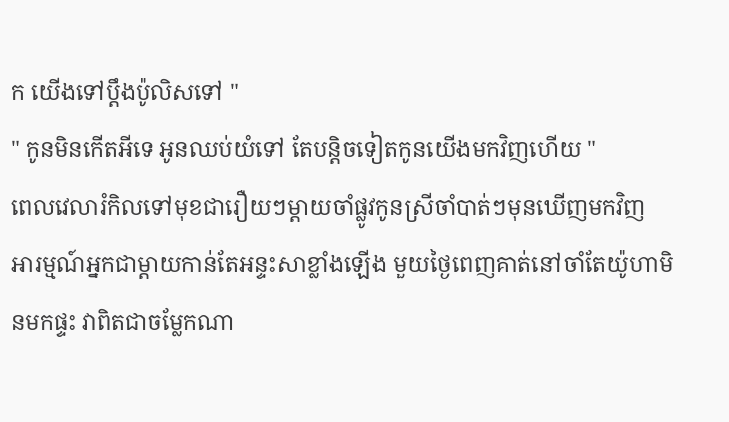ក យើងទៅប្ដឹងប៉ូលិសទៅ "
" កូនមិនកើតអីទេ អូនឈប់យំទៅ តែបន្តិចទៀតកូនយើងមកវិញហើយ "
ពេលវេលារំកិលទៅមុខជារឿយៗម្ដាយចាំផ្លូវកូនស្រីចាំបាត់ៗមុនឃើញមកវិញ អារម្មណ៍អ្នកជាម្ដាយកាន់តែអន្ទះសាខ្លាំងឡើង មួយថ្ងៃពេញគាត់នៅចាំតែយ៉ូហាមិនមកផ្ទះ វាពិតជាចម្លែកណា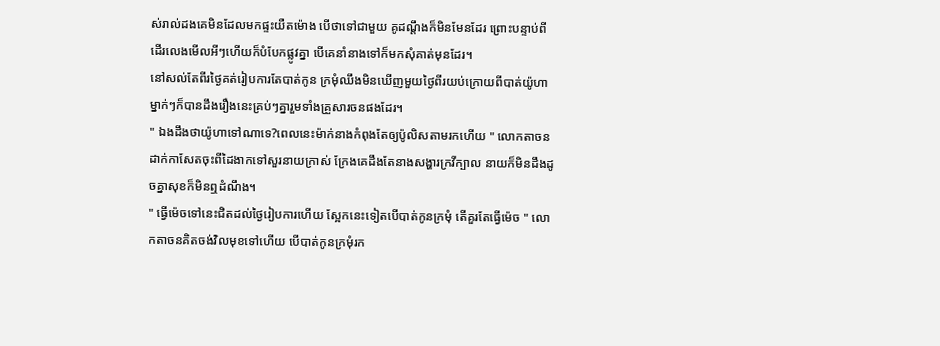ស់រាល់ដងគេមិនដែលមកផ្ទះយឺតម៉ោង បើថាទៅជាមួយ គូដណ្តឹងក៏មិនមែនដែរ ព្រោះបន្ទាប់ពីដើរលេងមើលអីៗហើយក៏បំបែកផ្លូវគ្នា បើគេនាំនាងទៅក៏មកសុំគាត់មុនដែរ។
នៅសល់តែពីរថ្ងៃគត់រៀបការតែបាត់កូន ក្រមុំឈឹងមិនឃើញមួយថ្ងៃពីរយប់ក្រោយពីបាត់យ៉ូហា ម្នាក់ៗក៏បានដឹងរឿងនេះគ្រប់ៗគ្នារួមទាំងគ្រួសារចនផងដែរ។
" ឯងដឹងថាយ៉ូហាទៅណាទេ?ពេលនេះម៉ាក់នាងកំពុងតែឲ្យប៉ូលិសតាមរកហើយ " លោកតាចនដាក់កាសែតចុះពីដៃងាកទៅសួរនាយក្រាស់ ក្រែងគេដឹងតែនាងសង្ហារក្រវីក្បាល នាយក៏មិនដឹងដូចគ្នាសុខក៏មិនឮដំណឹង។
" ធ្វើម៉េចទៅនេះជិតដល់ថ្ងៃរៀបការហើយ ស្អែកនេះទៀតបើបាត់កូនក្រមុំ តើគួរតែធ្វើម៉េច " លោកតាចនគិតចង់វិលមុខទៅហើយ បើបាត់កូនក្រមុំរក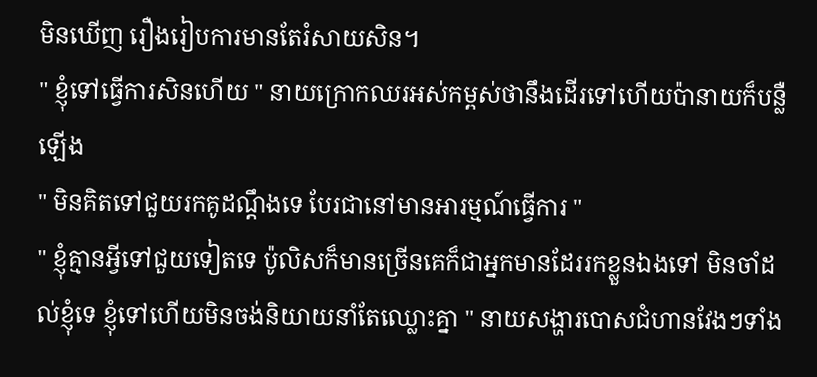មិនឃើញ រឿងរៀបការមានតែរំសាយសិន។
" ខ្ញុំទៅធ្វើការសិនហើយ " នាយក្រោកឈរអស់កម្ពស់ថានឹងដើរទៅហើយប៉ានាយក៏បន្លឺឡើង
" មិនគិតទៅជួយរកគូដណ្ដឹងទេ បែរជានៅមានអារម្មណ៍ធ្វើការ "
" ខ្ញុំគ្មានអ្វីទៅជួយទៀតទេ ប៉ូលិសក៏មានច្រើនគេក៏ជាអ្នកមានដែររកខ្លួនឯងទៅ មិនចាំដល់ខ្ញុំទេ ខ្ញុំទៅហើយមិនចង់និយាយនាំតែឈ្លោះគ្នា " នាយសង្ហារបោសជំហានវែងៗទាំង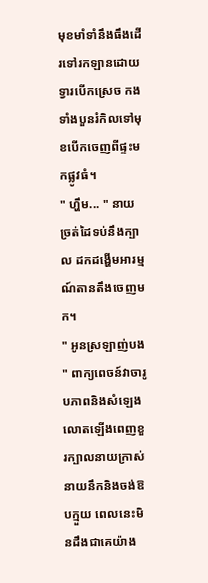មុខមាំទាំនឹងធឹងដើរទៅរកឡានដោយទ្វារបើកស្រេច កងទាំងបួនរំកិលទៅមុខបើកចេញពីផ្ទះមកផ្លូវធំ។
" ហ្ហឹម... " នាយច្រត់ដៃទប់នឹងក្បាល ដកដង្ហើមអារម្មណ៍តានតឹងចេញមក។
" អូនស្រឡាញ់បង " ពាក្យពេចន៍វាចារូបភាពនិងសំឡេងលោតឡើងពេញខួរក្បាលនាយក្រាស់ នាយនឹកនិងចង់ឱបក្មួយ ពេលនេះមិនដឹងជាគេយ៉ាង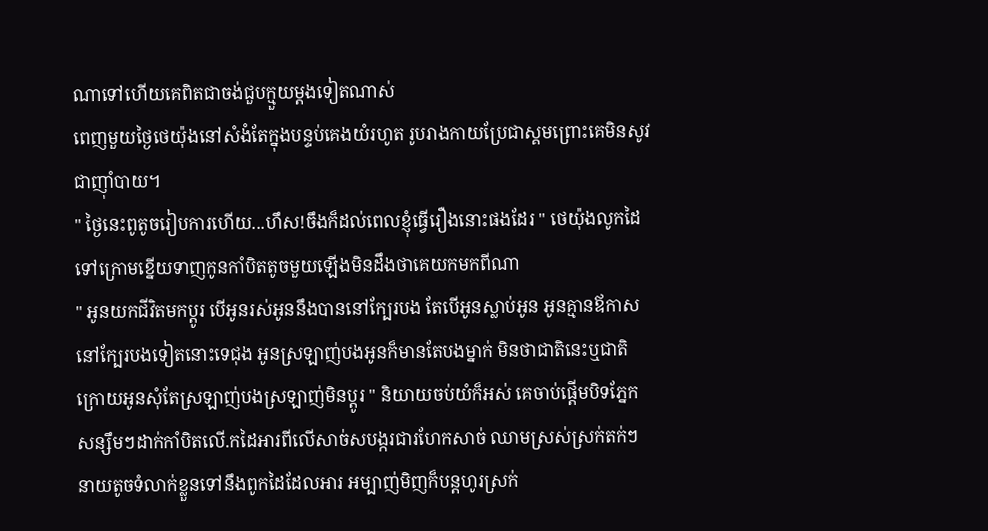ណាទៅហើយគេពិតជាចង់ជួបក្មួយម្ដងទៀតណាស់
ពេញមួយថ្ងៃថេយ៉ុងនៅសំងំតែក្នុងបន្ទប់គេងយំរហូត រូបរាងកាយប្រែជាស្គមព្រោះគេមិនសូវជាញ៉ាំបាយ។
" ថ្ងៃនេះពូតូចរៀបការហើយ...ហឹស!ចឹងក៏ដល់ពេលខ្ញុំធ្វើរឿងនោះផងដែរ " ថេយ៉ុងលូកដៃទៅក្រោមខ្នើយទាញកូនកាំបិតតូចមួយឡើងមិនដឹងថាគេយកមកពីណា
" អូនយកជីវិតមកប្ដូរ បើអូនរស់អូននឹងបាននៅក្បែរបង តែបើអូនស្លាប់អូន អូនគ្មានឪកាសនៅក្បែរបងទៀតនោះទេជុង អូនស្រឡាញ់បងអូនក៏មានតែបងម្នាក់ មិនថាជាតិនេះឬជាតិក្រោយអូនសុំតែស្រឡាញ់បងស្រឡាញ់មិនប្ដូរ " និយាយចប់យំក៏អស់ គេចាប់ផ្តើមបិទភ្នែក សន្សឹមៗដាក់កាំបិតលើ.កដៃអារពីលើសាច់សបង្ករជារហែកសាច់ ឈាមស្រស់ស្រក់តក់ៗ នាយតូចទំលាក់ខ្លួនទៅនឹងពូកដៃដែលអារ អម្បាញ់មិញក៏បន្តហូរស្រក់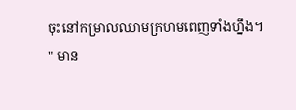ចុះនៅកម្រាលឈាមក្រហមពេញទាំងហ្នឹង។
" មាន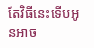តែវិធីនេះទើបអូនអាច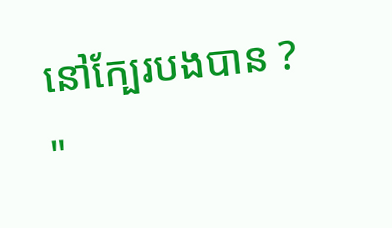នៅក្បែរបងបាន ? "